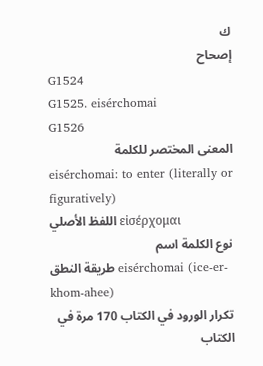ك
إصحاح
G1524
G1525. eisérchomai
G1526
المعنى المختصر للكلمة
eisérchomai: to enter (literally or figuratively)
اللفظ الأصلي εἰσέρχομαι
نوع الكلمة اسم
طريقة النطق eisérchomai (ice-er-khom-ahee)
تكرار الورود في الكتاب 170 مرة في الكتاب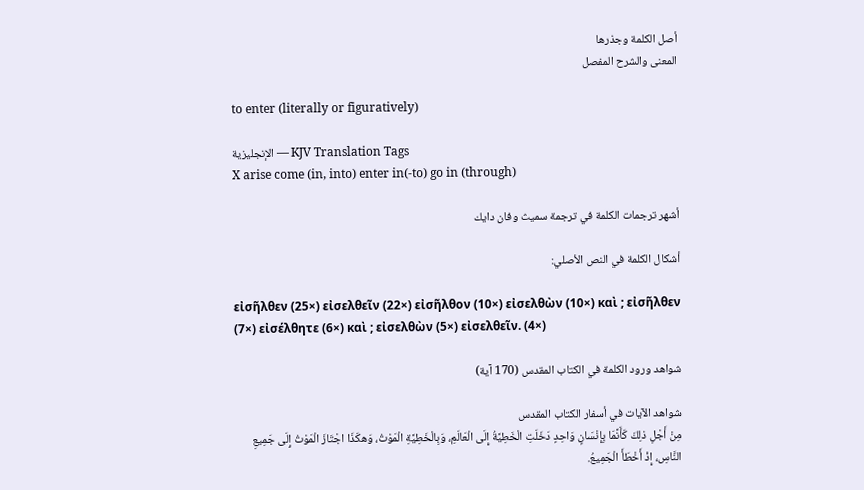أصل الكلمة وجذرها
المعنى والشرح المفصل

to enter (literally or figuratively)

الإنجليزية — KJV Translation Tags
X arise come (in, into) enter in(-to) go in (through)

أشهر ترجمات الكلمة في ترجمة سميث وفان دايك

أشكال الكلمة في النص الأصلي:

εἰσῆλθεν (25×) εἰσελθεῖν (22×) εἰσῆλθον (10×) εἰσελθὼν (10×) καὶ ; εἰσῆλθεν (7×) εἰσέλθητε (6×) καὶ ; εἰσελθὼν (5×) εἰσελθεῖν. (4×)

شواهد ورود الكلمة في الكتاب المقدس (170 آية)

شواهد الآيات في أسفار الكتاب المقدس
مِنْ أَجْلِ ذلِكَ كَأَنَّمَا بِإِنْسَانٍ وَاحِدٍ دَخَلَتِ الْخَطِيَّةُ إِلَى الْعَالَمِ، وَبِالْخَطِيَّةِ الْمَوْتُ، وَهكَذَا اجْتَازَ الْمَوْتُ إِلَى جَمِيعِ النَّاسِ، إِذْ أَخْطَأَ الْجَمِيعُ.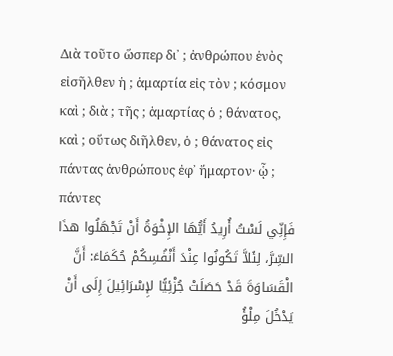Διὰ τοῦτο ὥσπερ δι᾽ ; ἀνθρώπου ἑνὸς εἰσῆλθεν ἡ ; ἁμαρτία εἰς τὸν ; κόσμον καὶ ; διὰ ; τῆς ; ἁμαρτίας ὁ ; θάνατος, καὶ ; οὕτως διῆλθεν, ὁ ; θάνατος εἰς πάντας ἀνθρώπους ἐφ᾽ ἥμαρτον· ᾧ ; πάντες
فَإِنِّي لَسْتُ أُرِيدُ أَيُّهَا الإِخْوَةُ أَنْ تَجْهَلُوا هذَا السِّرَّ، لِئَلاَّ تَكُونُوا عِنْدَ أَنْفُسِكُمْ حُكَمَاءَ: أَنَّ الْقَسَاوَةَ قَدْ حَصَلَتْ جُزْئِيًّا لإِسْرَائِيلَ إِلَى أَنْ يَدْخُلَ مِلْؤُ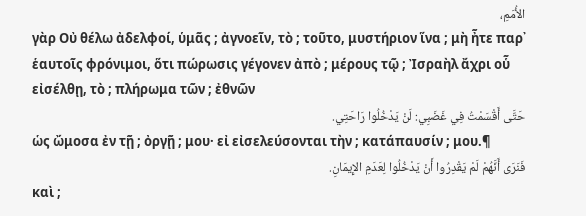الأُمَمِ،
γὰρ Οὐ θέλω ἀδελφοί, ὑμᾶς ; ἀγνοεῖν, τὸ ; τοῦτο, μυστήριον ἵνα ; μὴ ἦτε παρ᾽ ἑαυτοῖς φρόνιμοι, ὅτι πώρωσις γέγονεν ἀπὸ ; μέρους τῷ ; Ἰσραὴλ ἄχρι οὗ εἰσέλθῃ, τὸ ; πλήρωμα τῶν ; ἐθνῶν
حَتَّى أَقْسَمْتُ فِي غَضَبِي: لَنْ يَدْخُلُوا رَاحَتِي.
ὡς ὤμοσα ἐν τῇ ; ὀργῇ ; μου· εἰ εἰσελεύσονται τὴν ; κατάπαυσίν ; μου.¶
فَنَرَى أَنَّهُمْ لَمْ يَقْدِرُوا أَنْ يَدْخُلُوا لِعَدَمِ الإِيمَانِ.
καὶ ;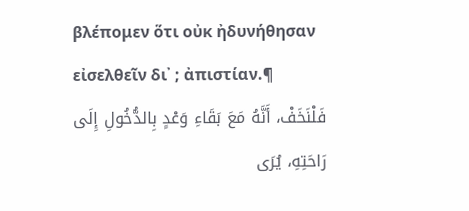βλέπομεν ὅτι οὐκ ἠδυνήθησαν εἰσελθεῖν δι᾽ ; ἀπιστίαν.¶
فَلْنَخَفْ، أَنَّهُ مَعَ بَقَاءِ وَعْدٍ بِالدُّخُولِ إِلَى رَاحَتِهِ، يُرَى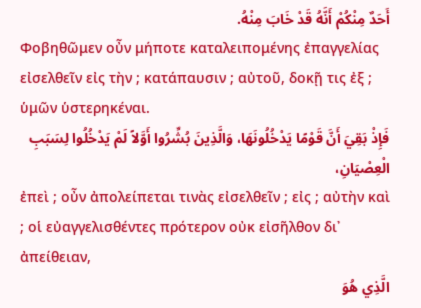أَحَدٌ مِنْكُمْ أَنَّهُ قَدْ خَابَ مِنْهُ.
Φοβηθῶμεν οὖν μήποτε καταλειπομένης ἐπαγγελίας εἰσελθεῖν εἰς τὴν ; κατάπαυσιν ; αὐτοῦ, δοκῇ τις ἐξ ; ὑμῶν ὑστερηκέναι.
فَإِذْ بَقِيَ أَنَّ قَوْمًا يَدْخُلُونَهَا، وَالَّذِينَ بُشِّرُوا أَوَّلاً لَمْ يَدْخُلُوا لِسَبَبِ الْعِصْيَانِ،
ἐπεὶ ; οὖν ἀπολείπεται τινὰς εἰσελθεῖν ; εἰς ; αὐτὴν καὶ ; οἱ εὐαγγελισθέντες πρότερον οὐκ εἰσῆλθον δι᾽ ἀπείθειαν,
الَّذِي هُوَ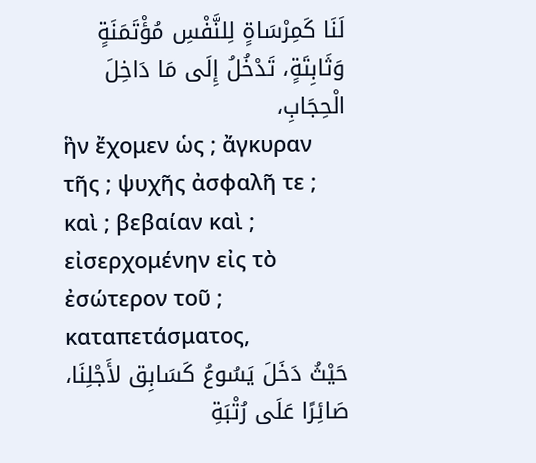لَنَا كَمِرْسَاةٍ لِلنَّفْسِ مُؤْتَمَنَةٍ وَثَابِتَةٍ، تَدْخُلُ إِلَى مَا دَاخِلَ الْحِجَابِ،
ἣν ἔχομεν ὡς ; ἄγκυραν τῆς ; ψυχῆς ἀσφαλῆ τε ; καὶ ; βεβαίαν καὶ ; εἰσερχομένην εἰς τὸ ἐσώτερον τοῦ ; καταπετάσματος,
حَيْثُ دَخَلَ يَسُوعُ كَسَابِق لأَجْلِنَا، صَائِرًا عَلَى رُتْبَةِ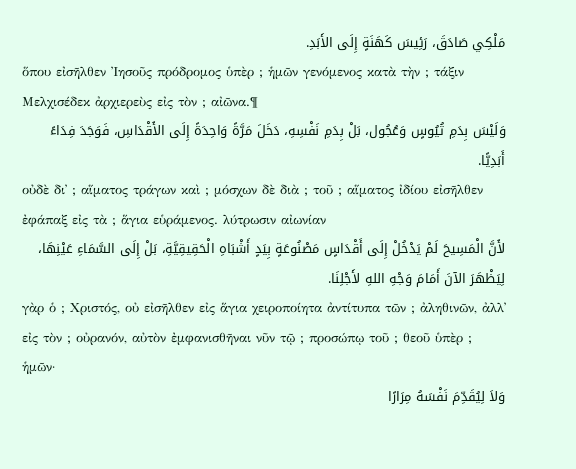مَلْكِي صَادَقَ، رَئِيسَ كَهَنَةٍ إِلَى الأَبَدِ.
ὅπου εἰσῆλθεν Ἰησοῦς πρόδρομος ὑπὲρ ; ἡμῶν γενόμενος κατὰ τὴν ; τάξιν Μελχισέδεκ ἀρχιερεὺς εἰς τὸν ; αἰῶνα.¶
وَلَيْسَ بِدَمِ تُيُوسٍ وَعُجُول، بَلْ بِدَمِ نَفْسِهِ، دَخَلَ مَرَّةً وَاحِدَةً إِلَى الأَقْدَاسِ، فَوَجَدَ فِدَاءً أَبَدِيًّا.
οὐδὲ δι᾽ ; αἵματος τράγων καὶ ; μόσχων δὲ διὰ ; τοῦ ; αἵματος ἰδίου εἰσῆλθεν ἐφάπαξ εἰς τὰ ; ἅγια εὑράμενος. λύτρωσιν αἰωνίαν
لأَنَّ الْمَسِيحَ لَمْ يَدْخُلْ إِلَى أَقْدَاسٍ مَصْنُوعَةٍ بِيَدٍ أَشْبَاهِ الْحَقِيقِيَّةِ، بَلْ إِلَى السَّمَاءِ عَيْنِهَا، لِيَظْهَرَ الآنَ أَمَامَ وَجْهِ اللهِ لأَجْلِنَا.
γὰρ ὁ ; Χριστός, οὐ εἰσῆλθεν εἰς ἅγια χειροποίητα ἀντίτυπα τῶν ; ἀληθινῶν, ἀλλ᾽ εἰς τὸν ; οὐρανόν, αὐτὸν ἐμφανισθῆναι νῦν τῷ ; προσώπῳ τοῦ ; θεοῦ ὑπὲρ ; ἡμῶν·
وَلاَ لِيُقَدِّمَ نَفْسَهُ مِرَارًا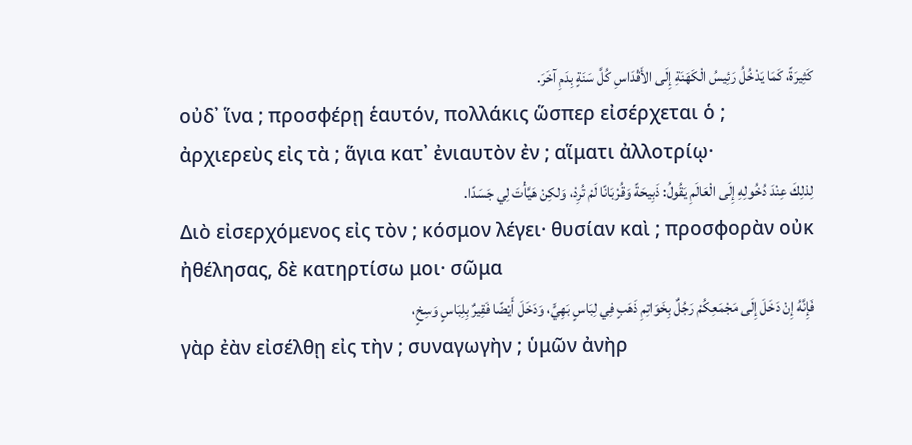كَثِيرَةً، كَمَا يَدْخُلُ رَئِيسُ الْكَهَنَةِ إِلَى الأَقْدَاسِ كُلَّ سَنَةٍ بِدَمِ آخَرَ.
οὐδ᾽ ἵνα ; προσφέρῃ ἑαυτόν, πολλάκις ὥσπερ εἰσέρχεται ὁ ; ἀρχιερεὺς εἰς τὰ ; ἅγια κατ᾽ ἐνιαυτὸν ἐν ; αἵματι ἀλλοτρίῳ·
لِذلِكَ عِنْدَ دُخُولِهِ إِلَى الْعَالَمِ يَقُولُ: ذَبِيحَةً وَقُرْبَانًا لَمْ تُرِدْ، وَلكِنْ هَيَّأْتَ لِي جَسَدًا.
Διὸ εἰσερχόμενος εἰς τὸν ; κόσμον λέγει· θυσίαν καὶ ; προσφορὰν οὐκ ἠθέλησας, δὲ κατηρτίσω μοι· σῶμα
فَإِنَّهُ إِنْ دَخَلَ إِلَى مَجْمَعِكُمْ رَجُلٌ بِخَوَاتِمِ ذَهَبٍ فِي لِبَاسٍ بَهِيٍّ، وَدَخَلَ أَيْضًا فَقِيرٌ بِلِبَاسٍ وَسِخٍ،
γὰρ ἐὰν εἰσέλθῃ εἰς τὴν ; συναγωγὴν ; ὑμῶν ἀνὴρ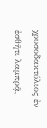χρυσοδακτύλιος ἐν ἐσθῆτι λαμπρᾷ,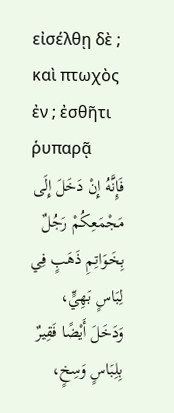εἰσέλθῃ δὲ ; καὶ πτωχὸς ἐν ; ἐσθῆτι ῥυπαρᾷ
فَإِنَّهُ إِنْ دَخَلَ إِلَى مَجْمَعِكُمْ رَجُلٌ بِخَوَاتِمِ ذَهَبٍ فِي لِبَاسٍ بَهِيٍّ، وَدَخَلَ أَيْضًا فَقِيرٌ بِلِبَاسٍ وَسِخٍ،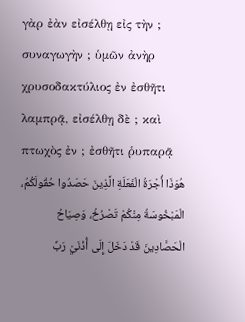γὰρ ἐὰν εἰσέλθῃ εἰς τὴν ; συναγωγὴν ; ὑμῶν ἀνὴρ χρυσοδακτύλιος ἐν ἐσθῆτι λαμπρᾷ, εἰσέλθῃ δὲ ; καὶ πτωχὸς ἐν ; ἐσθῆτι ῥυπαρᾷ
هُوَذَا أُجْرَةُ الْفَعَلَةِ الَّذِينَ حَصَدُوا حُقُولَكُمُ، الْمَبْخُوسَةُ مِنْكُمْ تَصْرُخُ، وَصِيَاحُ الْحَصَّادِينَ قَدْ دَخَلَ إِلَى أُذْنَيْ رَبِّ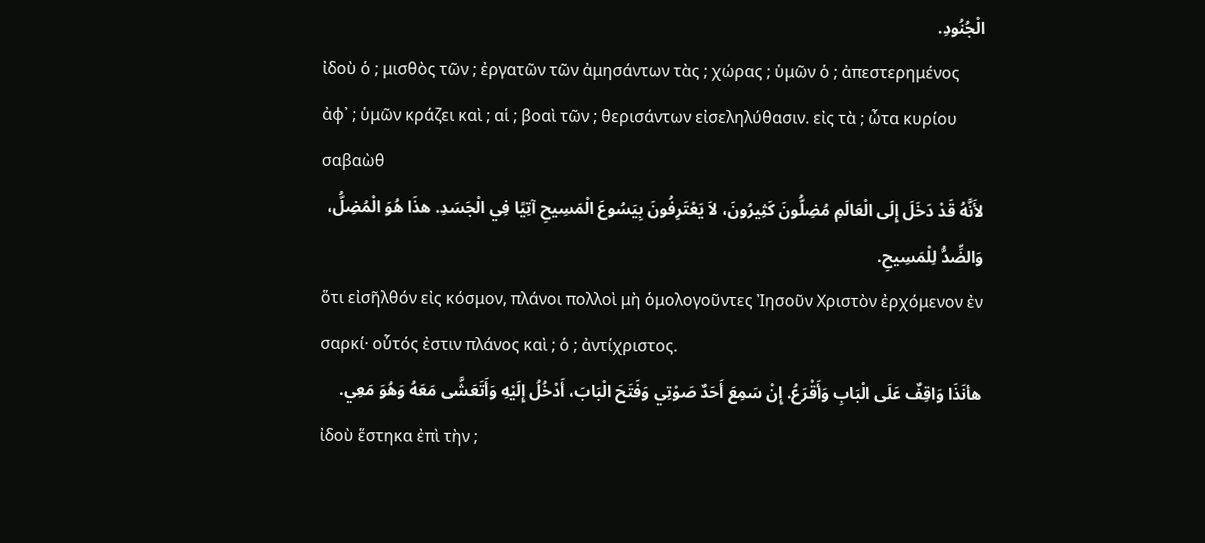الْجُنُودِ.
ἰδοὺ ὁ ; μισθὸς τῶν ; ἐργατῶν τῶν ἀμησάντων τὰς ; χώρας ; ὑμῶν ὁ ; ἀπεστερημένος ἀφ᾽ ; ὑμῶν κράζει καὶ ; αἱ ; βοαὶ τῶν ; θερισάντων εἰσεληλύθασιν. εἰς τὰ ; ὦτα κυρίου σαβαὼθ
لأَنَّهُ قَدْ دَخَلَ إِلَى الْعَالَمِ مُضِلُّونَ كَثِيرُونَ، لاَ يَعْتَرِفُونَ بِيَسُوعَ الْمَسِيحِ آتِيًا فِي الْجَسَدِ. هذَا هُوَ الْمُضِلُّ، وَالضِّدُّ لِلْمَسِيحِ.
ὅτι εἰσῆλθόν εἰς κόσμον, πλάνοι πολλοὶ μὴ ὁμολογοῦντες Ἰησοῦν Χριστὸν ἐρχόμενον ἐν σαρκί· οὗτός ἐστιν πλάνος καὶ ; ὁ ; ἀντίχριστος.
هأنَذَا وَاقِفٌ عَلَى الْبَابِ وَأَقْرَعُ. إِنْ سَمِعَ أَحَدٌ صَوْتِي وَفَتَحَ الْبَابَ، أَدْخُلُ إِلَيْهِ وَأَتَعَشَّى مَعَهُ وَهُوَ مَعِي.
ἰδοὺ ἕστηκα ἐπὶ τὴν ;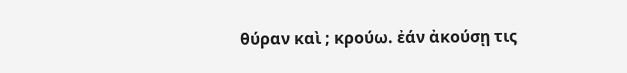θύραν καὶ ; κρούω. ἐάν ἀκούσῃ τις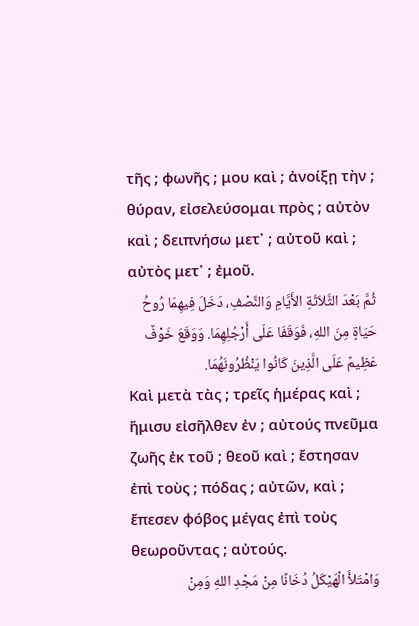τῆς ; φωνῆς ; μου καὶ ; ἀνοίξῃ τὴν ; θύραν, εἰσελεύσομαι πρὸς ; αὐτὸν καὶ ; δειπνήσω μετ᾽ ; αὐτοῦ καὶ ; αὐτὸς μετ᾽ ; ἐμοῦ.
ثُمَّ بَعْدَ الثَّلاَثَةِ الأَيَّامِ وَالنِّصْفِ، دَخَلَ فِيهِمَا رُوحُ حَيَاةٍ مِنَ اللهِ، فَوَقَفَا عَلَى أَرْجُلِهِمَا. وَوَقَعَ خَوْفٌ عَظِيمٌ عَلَى الَّذِينَ كَانُوا يَنْظُرُونَهُمَا.
Καὶ μετὰ τὰς ; τρεῖς ἡμέρας καὶ ; ἥμισυ εἰσῆλθεν ἐν ; αὐτούς πνεῦμα ζωῆς ἐκ τοῦ ; θεοῦ καὶ ; ἔστησαν ἐπὶ τοὺς ; πόδας ; αὐτῶν, καὶ ; ἔπεσεν φόβος μέγας ἐπὶ τοὺς θεωροῦντας ; αὐτούς.
وَامْتَلأَ الْهَيْكَلُ دُخَانًا مِنْ مَجْدِ اللهِ وَمِنْ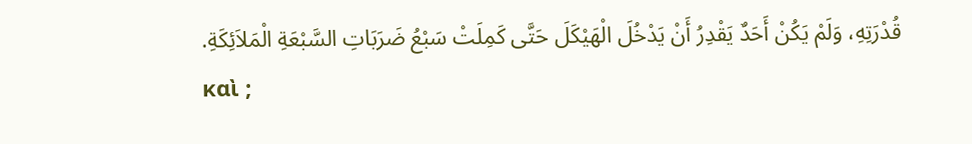قُدْرَتِهِ، وَلَمْ يَكُنْ أَحَدٌ يَقْدِرُ أَنْ يَدْخُلَ الْهَيْكَلَ حَتَّى كَمِلَتْ سَبْعُ ضَرَبَاتِ السَّبْعَةِ الْمَلاَئِكَةِ.
καὶ ;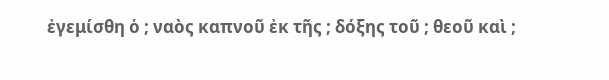ἐγεμίσθη ὁ ; ναὸς καπνοῦ ἐκ τῆς ; δόξης τοῦ ; θεοῦ καὶ ;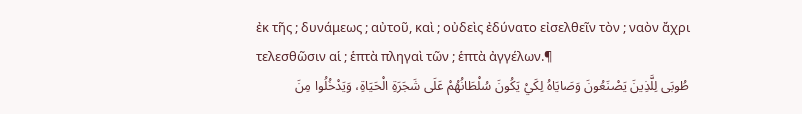ἐκ τῆς ; δυνάμεως ; αὐτοῦ, καὶ ; οὐδεὶς ἐδύνατο εἰσελθεῖν τὸν ; ναὸν ἄχρι τελεσθῶσιν αἱ ; ἑπτὰ πληγαὶ τῶν ; ἑπτὰ ἀγγέλων.¶
طُوبَى لِلَّذِينَ يَصْنَعُونَ وَصَايَاهُ لِكَيْ يَكُونَ سُلْطَانُهُمْ عَلَى شَجَرَةِ الْحَيَاةِ، وَيَدْخُلُوا مِنَ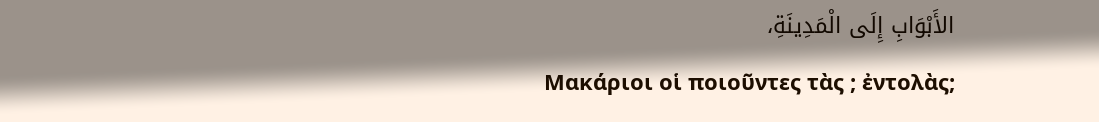الأَبْوَابِ إِلَى الْمَدِينَةِ،
Μακάριοι οἱ ποιοῦντες τὰς ; ἐντολὰς;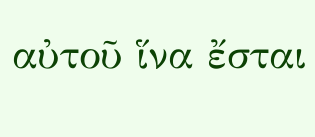αὐτοῦ ἵνα ἔσται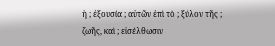ἡ ; ἐξουσία ; αὐτῶν ἐπὶ τὸ ; ξύλον τῆς ; ζωῆς, καὶ ; εἰσέλθωσιν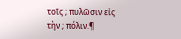τοῖς ; πυλῶσιν εἰς τὴν ; πόλιν.¶